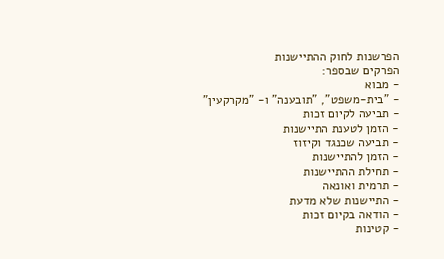הפרשנות לחוק ההתיישנות
הפרקים שבספר:
- מבוא
- "בית-משפט", "תובענה" ו- "מקרקעין"
- תביעה לקיום זכות
- הזמן לטענת התיישנות
- תביעה שכנגד וקיזוז
- הזמן להתיישנות
- תחילת ההתיישנות
- תרמית ואונאה
- התיישנות שלא מדעת
- הודאה בקיום זכות
- קטינות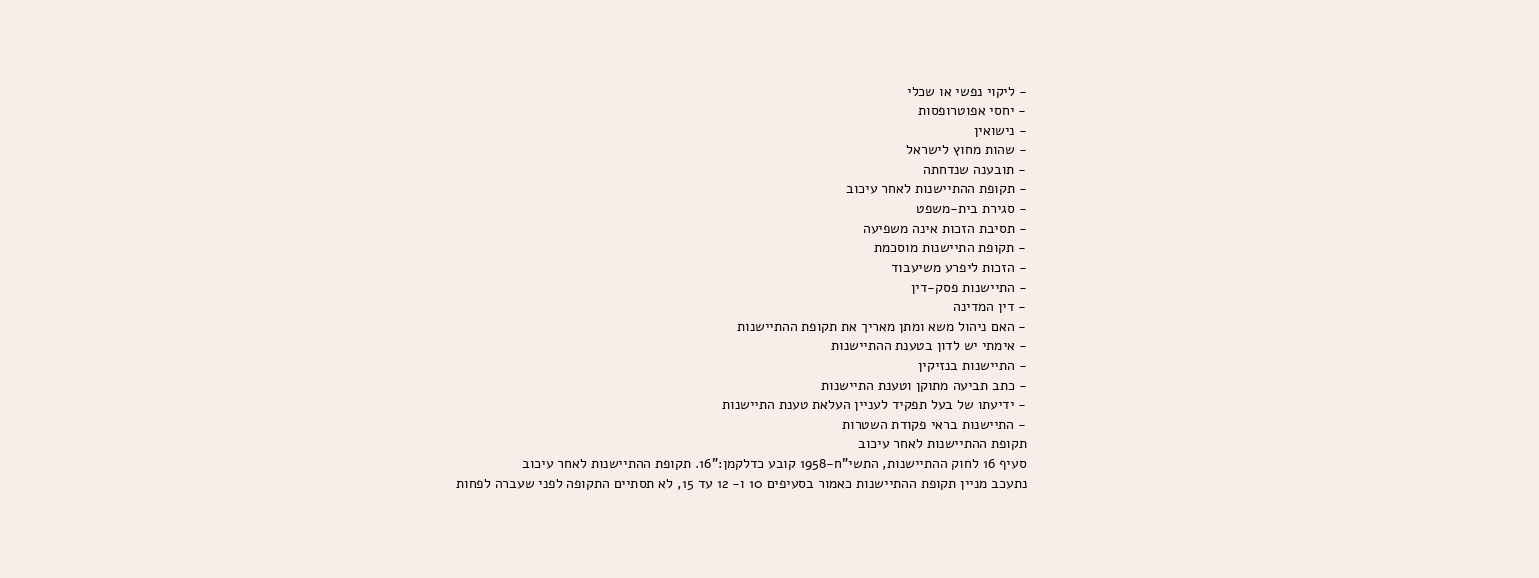- ליקוי נפשי או שכלי
- יחסי אפוטרופסות
- נישואין
- שהות מחוץ לישראל
- תובענה שנדחתה
- תקופת ההתיישנות לאחר עיכוב
- סגירת בית-משפט
- תסיבת הזכות אינה משפיעה
- תקופת התיישנות מוסכמת
- הזכות ליפרע משיעבוד
- התיישנות פסק-דין
- דין המדינה
- האם ניהול משא ומתן מאריך את תקופת ההתיישנות
- אימתי יש לדון בטענת ההתיישנות
- התיישנות בנזיקין
- כתב תביעה מתוקן וטענת התיישנות
- ידיעתו של בעל תפקיד לעניין העלאת טענת התיישנות
- התיישנות בראי פקודת השטרות
תקופת ההתיישנות לאחר עיכוב
סעיף 16 לחוק ההתיישנות, התשי"ח-1958 קובע כדלקמן:"16. תקופת ההתיישנות לאחר עיכוב
נתעכב מניין תקופת ההתיישנות כאמור בסעיפים 10 ו- 12 עד 15, לא תסתיים התקופה לפני שעברה לפחות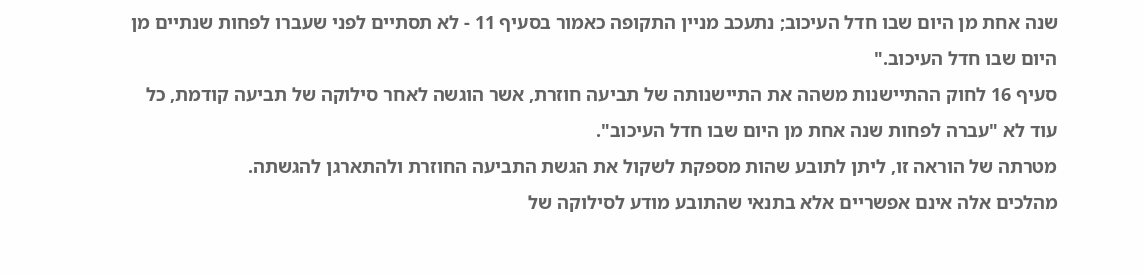שנה אחת מן היום שבו חדל העיכוב; נתעכב מניין התקופה כאמור בסעיף 11 - לא תסתיים לפני שעברו לפחות שנתיים מן היום שבו חדל העיכוב."
סעיף 16 לחוק ההתיישנות משהה את התיישנותה של תביעה חוזרת, אשר הוגשה לאחר סילוקה של תביעה קודמת, כל עוד לא "עברה לפחות שנה אחת מן היום שבו חדל העיכוב".
מטרתה של הוראה זו, ליתן לתובע שהות מספקת לשקול את הגשת התביעה החוזרת ולהתארגן להגשתה.
מהלכים אלה אינם אפשריים אלא בתנאי שהתובע מודע לסילוקה של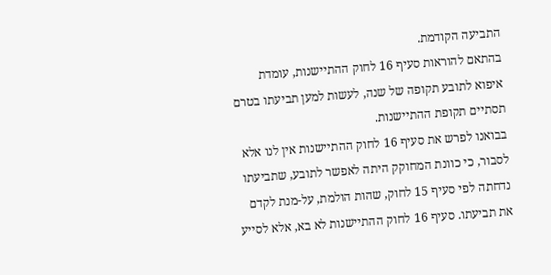התביעה הקודמת.
בהתאם להוראות סעיף 16 לחוק ההתיישנות, עומדת איפוא לתובע תקופה של שנה, לעשות למען תביעתו בטרם תסתיים תקופת ההתיישנות.
בבואנו לפרש את סעיף 16 לחוק ההתיישנות אין לנו אלא לסבור, כי כוונת המחוקק היתה לאפשר לתובע, שתביעתו נדחתה לפי סעיף 15 לחוק, שהות הולמת, על-מנת לקדם את תביעתו. סעיף 16 לחוק ההתיישנות לא בא, אלא לסייע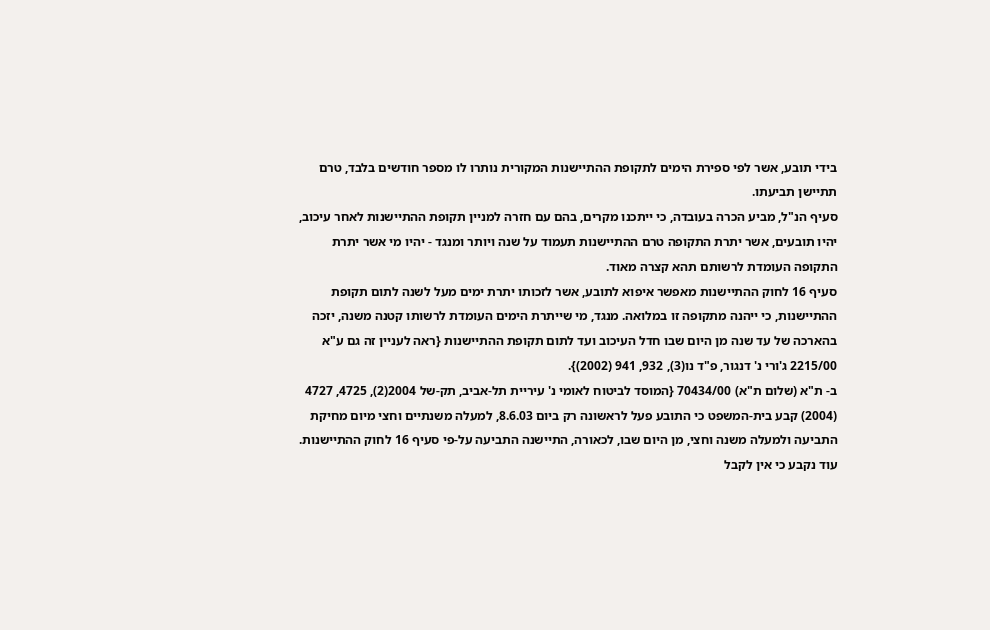בידי תובע, אשר לפי ספירת הימים לתקופת ההתיישנות המקורית נותרו לו מספר חודשים בלבד, טרם תתיישן תביעתו.
סעיף הנ"ל, מביע הכרה בעובדה, כי ייתכנו מקרים, בהם עם חזרה למניין תקופת ההתיישנות לאחר עיכוב, יהיו תובעים, אשר יתרת התקופה טרם ההתיישנות תעמוד על שנה ויותר ומנגד - יהיו מי אשר יתרת התקופה העומדת לרשותם תהא קצרה מאוד.
סעיף 16 לחוק ההתיישנות מאפשר איפוא לתובע, אשר לזכותו יתרת ימים מעל לשנה לתום תקופת ההתיישנות, כי ייהנה מתקופה זו במלואה. מנגד, מי שייתרת הימים העומדת לרשותו קטנה משנה, יזכה בהארכה של עד שנה מן היום שבו חדל העיכוב ועד לתום תקופת ההתיישנות {ראה לעניין זה גם ע"א 2215/00 ג'ורי נ' דנגור, פ"ד נו(3), 932, 941 (2002)}.
ב- ת"א (שלום ת"א) 70434/00 {המוסד לביטוח לאומי נ' עיריית תל-אביב, תק-של 2004(2), 4725, 4727 (2004) קבע בית-המשפט כי התובע פעל לראשונה רק ביום 8.6.03, למעלה משנתיים וחצי מיום מחיקת התביעה ולמעלה משנה וחצי, מן היום שבו, לכאורה, התיישנה התביעה על-פי סעיף 16 לחוק ההתיישנות.
עוד נקבע כי אין לקבל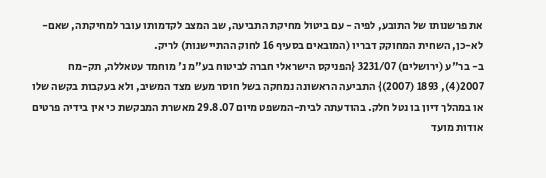את פרשנותו של התובע, לפיה - עם ביטול מחיקת התביעה, שב המצב לקדמותו עובר למחיקתה, שאם-לא-כן, השחית המחוקק דבריו (המובאים בסעיף 16 לחוק ההתיישנות) לריק.
ב- בר"ע (ירושלים) 3231/07 {הפניקס הישראלי חברה לביטוח בע"מ נ' מוחמד עטאללה, תק-מח 2007(4), 1893 (2007)} התביעה הראשונה נמחקה בשל חוסר מעש מצד המשיב, ולא בעקבות בקשה שלו או במהלך דיון בו נטל חלק. בהודעתה לבית-המשפט מיום 29.8.07 מאשרת המבקשת כי אין בידיה פרטים אודות מועד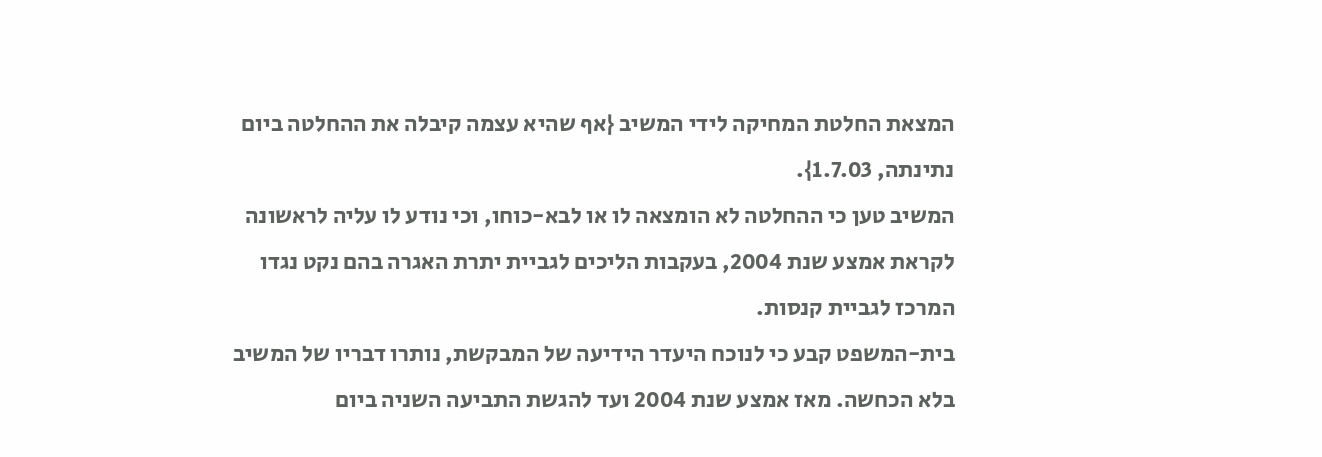המצאת החלטת המחיקה לידי המשיב {אף שהיא עצמה קיבלה את ההחלטה ביום נתינתה, 1.7.03}.
המשיב טען כי ההחלטה לא הומצאה לו או לבא-כוחו, וכי נודע לו עליה לראשונה לקראת אמצע שנת 2004, בעקבות הליכים לגביית יתרת האגרה בהם נקט נגדו המרכז לגביית קנסות.
בית-המשפט קבע כי לנוכח היעדר הידיעה של המבקשת, נותרו דבריו של המשיב בלא הכחשה. מאז אמצע שנת 2004 ועד להגשת התביעה השניה ביום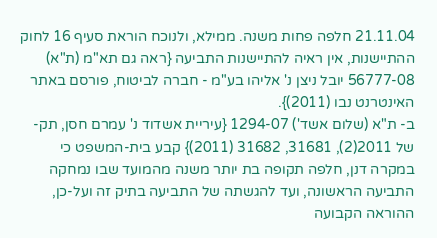21.11.04 חלפה פחות משנה. ממילא, ולנוכח הוראת סעיף 16 לחוק ההתיישנות, אין ראיה להתיישנות התביעה {ראה גם תא"מ (ת"א) 56777-08 יובל ניצן נ' אליהו בע"מ - חברה לביטוח, פורסם באתר האינטרנט נבו (2011)}.
ב- ת"א (שלום אשד') 1294-07 {עיריית אשדוד נ' עמרם חסן, תק-של 2011(2), 31681, 31682 (2011)} קבע בית-המשפט כי במקרה דנן, חלפה תקופה בת יותר משנה מהמועד שבו נמחקה התביעה הראשונה, ועד להגשתה של התביעה בתיק זה ועל-כן, ההוראה הקבועה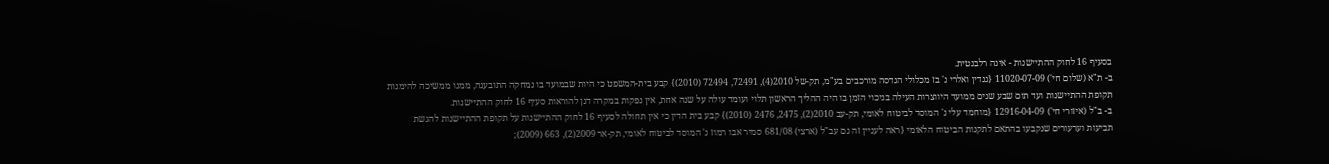בסעיף 16 לחוק ההתיישנות - אינה רלבנטית.
ב- ת"א (שלום חי') 11020-07-09 {גנדין ואלרי נ' בז מכלולי הנדסה מורכבים בע"מ, תק-של 2010(4), 72491, 72494 (2010)} קבע בית-המשפט כי היות שבמועד בו נמחקה התובענה, ממנו ממשיכה להימנות תקופת ההתיישנות ועד תום שבע שנים ממועד היווצרות העילה בניכוי הזמן בו היה ההליך הראשון תלוי ועומד עולה על שנה אחת, אין נפקות במקרה דנן להוראות סעיף 16 לחוק ההתיישנות.
ב- ב"ל (איזורי חי') 12916-04-09 {מוחמד עלי נ' המוסד לביטוח לאומי, תק-עב 2010(2), 2475, 2476 (2010)} קבע בית הדין כי אין תחולה לסעיף 16 לחוק ההתיישנות על תקופת ההתיישנות להגשת תביעות וערעורים שנקבעו בהתאם לתקנות הביטוח הלאומי {ראה לעניין זה גם עב"ל (ארצי) 681/08 סמיר אבו רמוז נ' המוסד לביטוח לאומי, תק-אר 2009(2), 663 (2009);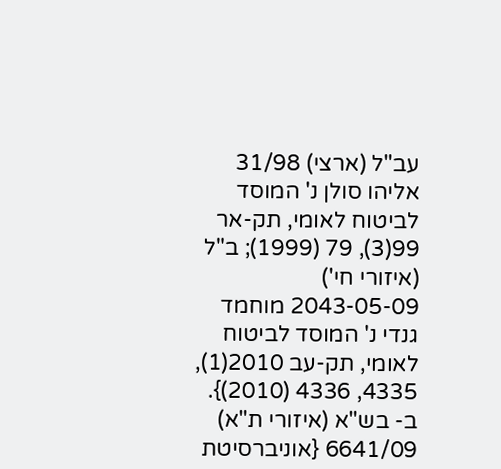עב"ל (ארצי) 31/98 אליהו סולן נ' המוסד לביטוח לאומי, תק-אר 99(3), 79 (1999); ב"ל (איזורי חי') 2043-05-09 מוחמד גנדי נ' המוסד לביטוח לאומי, תק-עב 2010(1), 4335, 4336 (2010)}.
ב- בש"א (איזורי ת"א) 6641/09 {אוניברסיטת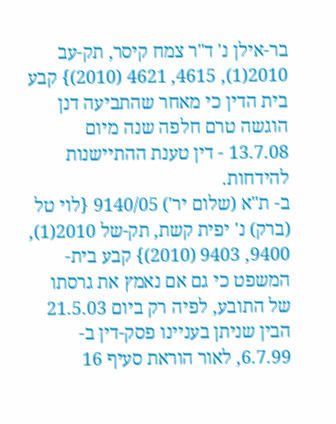בר-אילן נ' ד"ר צמח קיסר, תק-עב 2010(1), 4615, 4621 (2010)} קבע בית הדין כי מאחר שהתביעה דנן הוגשה טרם חלפה שנה מיום 13.7.08 - דין טענת ההתיישנות להידחות.
ב- ת"א (שלום יר') 9140/05 {לוי טל (ברק) נ' יפית קשת, תק-של 2010(1), 9400, 9403 (2010)} קבע בית-המשפט כי גם אם נאמץ את גרסתו של התובע, לפיה רק ביום 21.5.03 הבין שניתן בעניינו פסק-דין ב- 6.7.99, לאור הוראת סעיף 16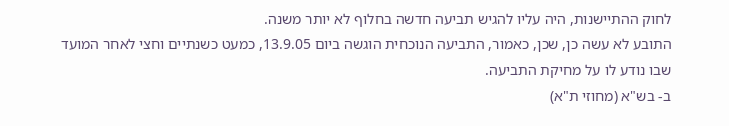לחוק ההתיישנות, היה עליו להגיש תביעה חדשה בחלוף לא יותר משנה.
התובע לא עשה כן, שכן, כאמור, התביעה הנוכחית הוגשה ביום 13.9.05, כמעט כשנתיים וחצי לאחר המועד שבו נודע לו על מחיקת התביעה.
ב- בש"א (מחוזי ת"א)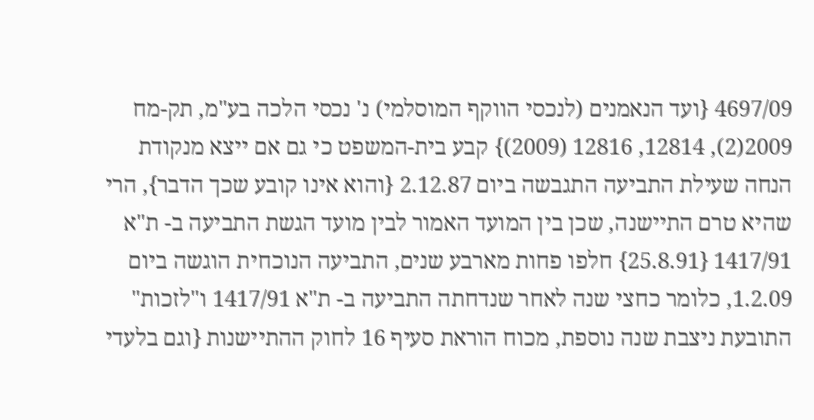4697/09 {ועד הנאמנים (לנכסי הווקף המוסלמי) נ' נכסי הלכה בע"מ, תק-מח 2009(2), 12814, 12816 (2009)} קבע בית-המשפט כי גם אם ייצא מנקודת הנחה שעילת התביעה התגבשה ביום 2.12.87 {והוא אינו קובע שכך הדבר}, הרי שהיא טרם התיישנה, שכן בין המועד האמור לבין מועד הגשת התביעה ב- ת"א 1417/91 {25.8.91} חלפו פחות מארבע שנים, התביעה הנוכחית הוגשה ביום 1.2.09, כלומר כחצי שנה לאחר שנדחתה התביעה ב- ת"א 1417/91 ו"לזכות" התובעת ניצבת שנה נוספת, מכוח הוראת סעיף 16 לחוק ההתיישנות {וגם בלעדי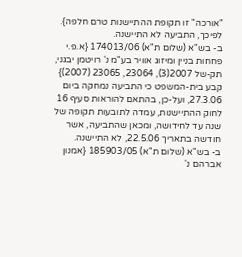"אורכה" זו תקופת ההתיישנות טרם חלפה}. לפיכך, התביעה לא התיישנה.
ב- בש"א (שלום ת"א) 174013/06 {א.פ.י פחחות בניין ומיזוג אוויר בע"מ נ' רויטמן יבגני, תק-של 2007(3), 23064, 23065 (2007)} קבע בית-המשפט כי התביעה נמחקה ביום 27.3.06, ועל-כן, בהתאם להוראות סעיף 16 לחוק ההתיישנות, עמדה לתובעות תקופה של שנה עד לחידושה, ומכאן שהתביעה, אשר חודשה בתאריך 22.5.06, לא התיישנה.
ב- בש"א (שלום ת"א) 185903/05 {אמנון אברהם נ'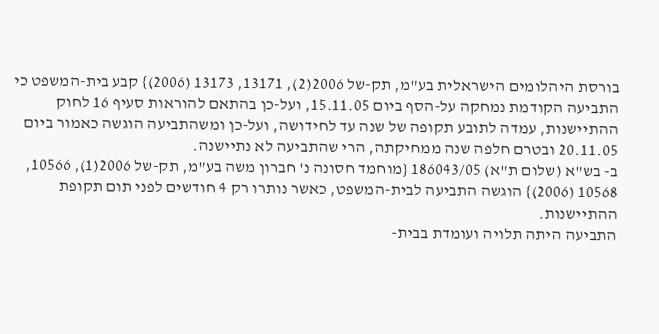בורסת היהלומים הישראלית בע"מ, תק-של 2006(2), 13171, 13173 (2006)} קבע בית-המשפט כי התביעה הקודמת נמחקה על-הסף ביום 15.11.05, ועל-כן בהתאם להוראות סעיף 16 לחוק ההתיישנות, עמדה לתובע תקופה של שנה עד לחידושה, ועל-כן ומשהתביעה הוגשה כאמור ביום 20.11.05 ובטרם חלפה שנה ממחיקתה, הרי שהתביעה לא נתיישנה.
ב- בש"א (שלום ת"א) 186043/05 {מוחמד חסונה נ' חברון משה בע"מ, תק-של 2006(1), 10566, 10568 (2006)} הוגשה התביעה לבית-המשפט, כאשר נותרו רק 4 חודשים לפני תום תקופת ההתיישנות.
התביעה היתה תלויה ועומדת בבית-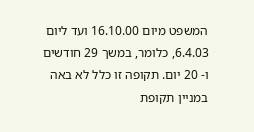המשפט מיום 16.10.00 ועד ליום 6.4.03, כלומר, במשך 29 חודשים ו- 20 יום. תקופה זו כלל לא באה במניין תקופת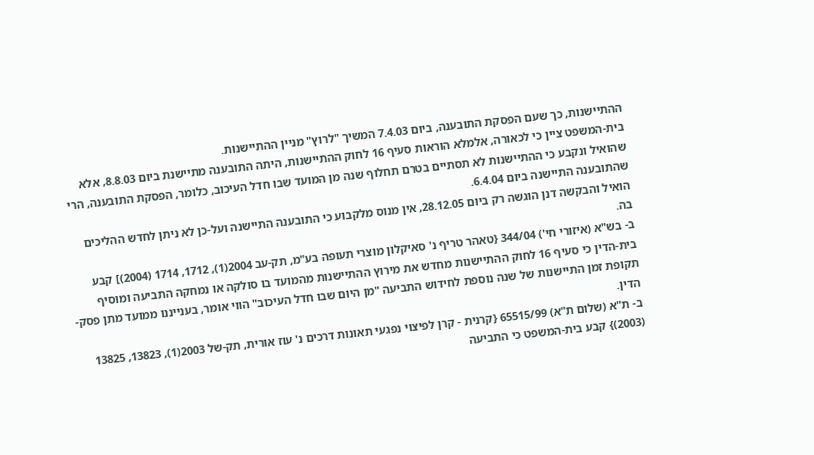ההתיישנות, כך שעם הפסקת התובענה, ביום 7.4.03 המשיך "לרוץ" מניין ההתיישנות.
בית-המשפט ציין כי לכאורה, אלמלא הוראות סעיף 16 לחוק ההתיישנות, היתה התובענה מתיישנת ביום 8.8.03, אלא שהואיל ונקבע כי ההתיישנות לא תסתיים בטרם תחלוף שנה מן המועד שבו חדל העיכוב, כלומר, הפסקת התובענה, הרי שהתובענה התיישנה ביום 6.4.04.
הואיל והבקשה דנן הוגשה רק ביום 28.12.05, אין מנוס מלקבוע כי התובענה התיישנה ועל-כן לא ניתן לחדש ההליכים בה.
ב- בש"א (איזורי חי') 344/04 {טאהר טריף נ' סאיקלון מוצרי תעופה בע"מ, תק-עב 2004(1), 1712, 1714 (2004)] קבע בית-הדין כי סעיף 16 לחוק ההתיישנות מחדש את מירוץ ההתיישנות מהמועד בו סולקה או נמחקה התביעה ומוסיף תקופת זמן התיישנות של שנה נוספת לחידוש התביעה "מן היום שבו חדל העיכוב" הווי אומר, בענייננו ממועד מתן פסק-הדין.
ב- ת"א (שלום ת"א) 65515/99 {קרנית - קרן לפיצוי נפגעי תאונות דרכים נ' עוז אורית, תק-של 2003(1), 13823, 13825 (2003)} קבע בית-המשפט כי התביעה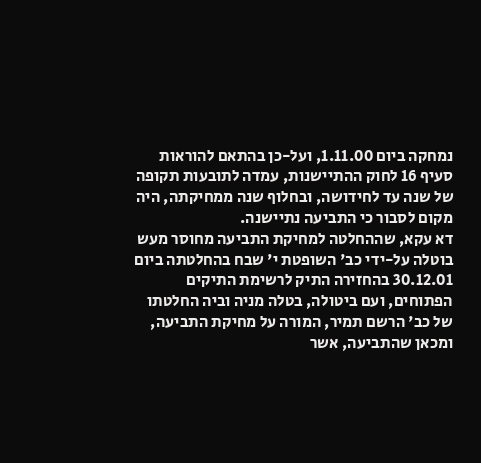נמחקה ביום 1.11.00, ועל-כן בהתאם להוראות סעיף 16 לחוק ההתיישנות, עמדה לתובעות תקופה של שנה עד לחידושה, ובחלוף שנה ממחיקתה, היה מקום לסבור כי התביעה נתיישנה.
דא עקא, שההחלטה למחיקת התביעה מחוסר מעש בוטלה על-ידי כב' השופטת י' שבח בהחלטתה ביום 30.12.01 בהחזירה התיק לרשימת התיקים הפתוחים, ועם ביטולה, בטלה מניה וביה החלטתו של כב' הרשם תמיר, המורה על מחיקת התביעה, ומכאן שהתביעה, אשר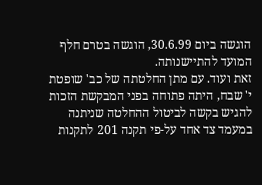הוגשה ביום 30.6.99, הוגשה בטרם חלף המועד להתיישנותה.
זאת ועוד. עם מתן החלטתה של כב' שופטת י' שבח, היתה פתוחה בפני המבקשת הזכות להגיש בקשה לביטול ההחלטה שניתנה במעמד צד אחד על-פי תקנה 201 לתקנות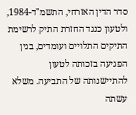סדר הדין האזרחי, התשמ"ד-1984, ולטעון כנגד החזרת התיק לרשימת התיקים התלויים ועומדים, בגין הפגיעה בזכותה לטעון להתיישנותה של התביעה. משלא עשתה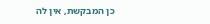כן המבקשת, אין לה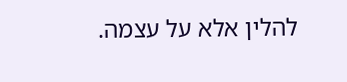להלין אלא על עצמה.